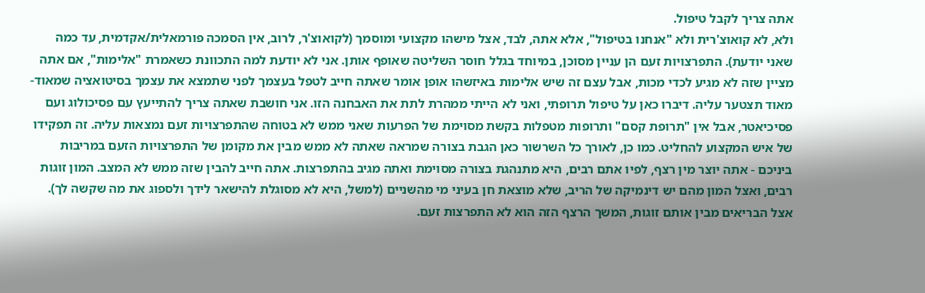אתה צריך לקבל טיפול.
ולא, לא קואוצ'רית ולא "אנחנו בטיפול", אלא אתה, לבד, אצל מישהו מקצועי ומוסמך (לקואוצ'ר, לרוב, אין הסמכה פורמאלית/אקדמית, עד כמה שאני יודעת). התפרצויות זעם הן עניין מסוכן, במיוחד בגלל חוסר השליטה שאופף אותן. אני לא יודעת למה התכוונת כשאמרת "אלימות", אם אתה מציין שזה לא מגיע לכדי מכות, אבל עצם זה שיש אלימות באיזשהו אופן אומר שאתה חייב לטפל בעצמך לפני שתמצא את עצמך בסיטואציה שמאוד-מאוד תצטער עליה. דיברו כאן על טיפול תרופתי, ואני לא הייתי ממהרת לתת את האבחנה הזו. אני חושבת שאתה צריך להתייעץ עם פסיכולוג ועם פסיכיאטר, אבל אין "תרופת קסם" ותרופות מטפלות בקשת מסוימת של הפרעות שאני ממש לא בטוחה שהתפרצויות זעם נמצאות עליה. זה תפקידו של איש המקצוע להחליט. כמו כן, לאורך כל השרשור כאן הגבת בצורה שמראה שאתה לא ממש מבין את מקומן של התפרצויות הזעם במריבות ביניכם - אתה יוצר מין רצף, לפיו אתם רבים, היא מתנהגת בצורה מסוימת ואתה מגיב בהתפרצות. אתה חייב להבין שזה ממש לא המצב. המון זוגות רבים, ואצל המון מהם יש דינמיקה של הריב, שלא מוצאת חן בעיני מי מהשניים (למשל, היא לא מסוגלת להישאר לידך ולספוג את מה שקשה לך). אצל הבריאים מבין אותם זוגות, המשך הרצף הזה הוא לא התפרצות זעם.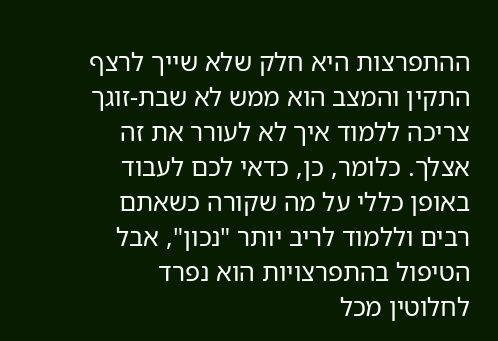ההתפרצות היא חלק שלא שייך לרצף התקין והמצב הוא ממש לא שבת-זוגך צריכה ללמוד איך לא לעורר את זה אצלך. כלומר, כן, כדאי לכם לעבוד באופן כללי על מה שקורה כשאתם רבים וללמוד לריב יותר "נכון", אבל הטיפול בהתפרצויות הוא נפרד לחלוטין מכל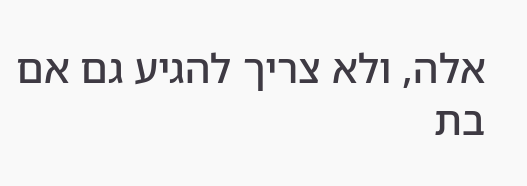אלה, ולא צריך להגיע גם אם בת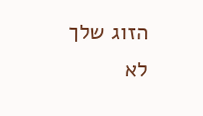הזוג שלך לא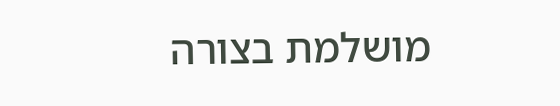מושלמת בצורה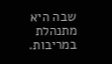שבה היא מתנהלת במריבות.